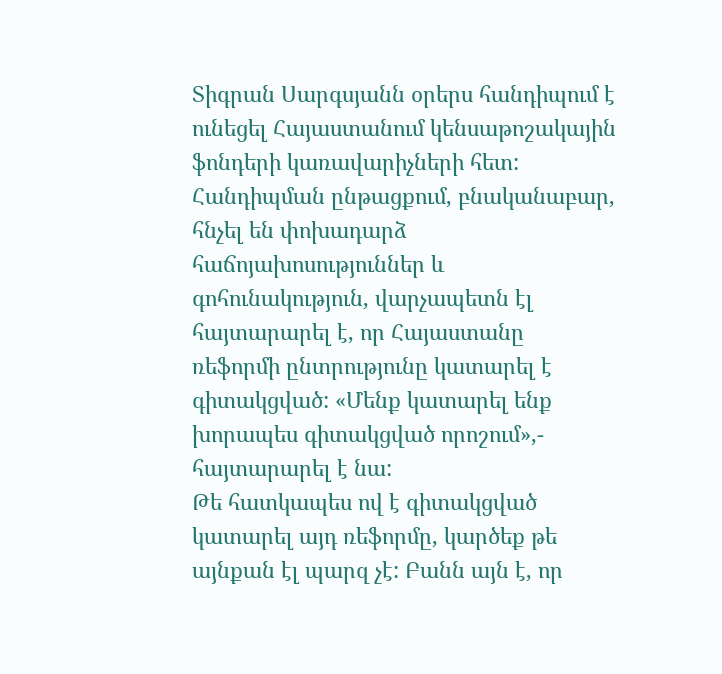Տիգրան Սարգսյանն օրերս հանդիպում է ունեցել Հայաստանում կենսաթոշակային ֆոնդերի կառավարիչների հետ: Հանդիպման ընթացքում, բնականաբար, հնչել են փոխադարձ հաճոյախոսություններ և գոհունակություն, վարչապետն էլ հայտարարել է, որ Հայաստանը ռեֆորմի ընտրությունը կատարել է գիտակցված: «Մենք կատարել ենք խորապես գիտակցված որոշում»,- հայտարարել է նա:
Թե հատկապես ով է գիտակցված կատարել այդ ռեֆորմը, կարծեք թե այնքան էլ պարզ չէ: Բանն այն է, որ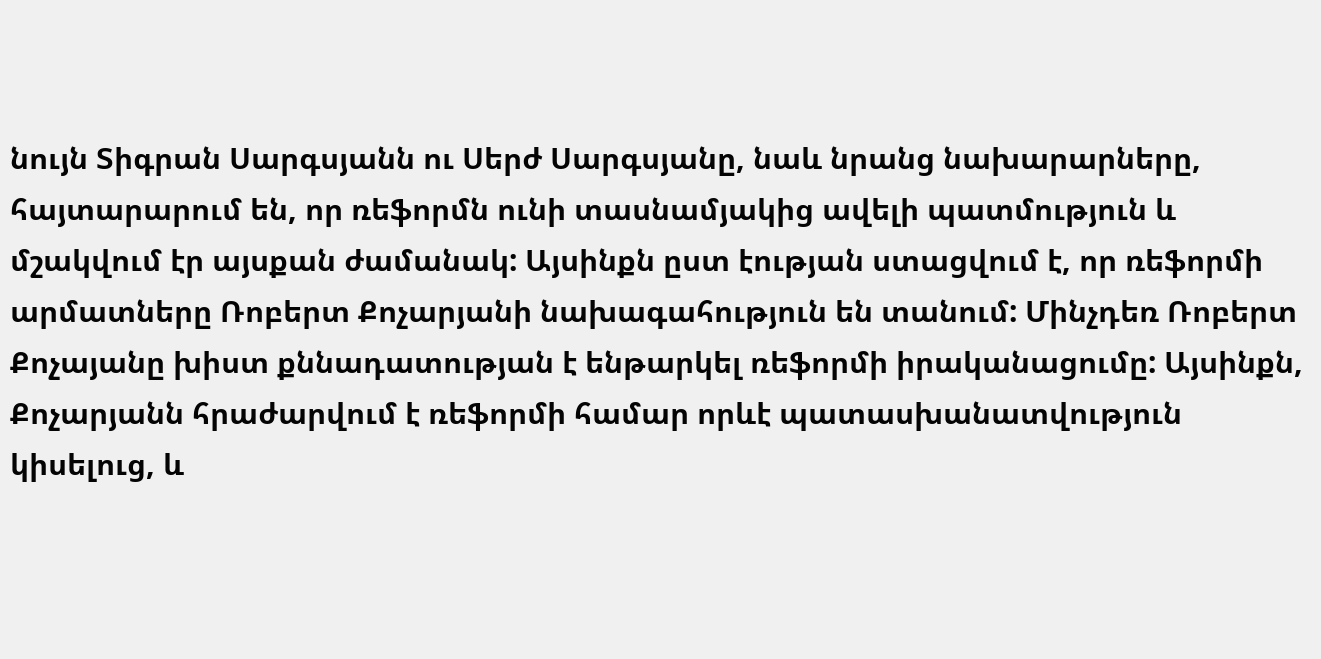նույն Տիգրան Սարգսյանն ու Սերժ Սարգսյանը, նաև նրանց նախարարները, հայտարարում են, որ ռեֆորմն ունի տասնամյակից ավելի պատմություն և մշակվում էր այսքան ժամանակ: Այսինքն ըստ էության ստացվում է, որ ռեֆորմի արմատները Ռոբերտ Քոչարյանի նախագահություն են տանում: Մինչդեռ Ռոբերտ Քոչայանը խիստ քննադատության է ենթարկել ռեֆորմի իրականացումը: Այսինքն, Քոչարյանն հրաժարվում է ռեֆորմի համար որևէ պատասխանատվություն կիսելուց, և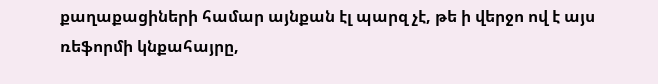քաղաքացիների համար այնքան էլ պարզ չէ, թե ի վերջո ով է այս ռեֆորմի կնքահայրը,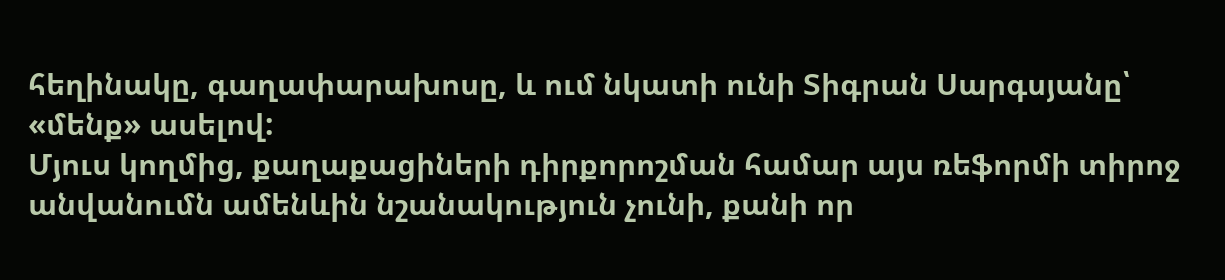հեղինակը, գաղափարախոսը, և ում նկատի ունի Տիգրան Սարգսյանը՝ «մենք» ասելով:
Մյուս կողմից, քաղաքացիների դիրքորոշման համար այս ռեֆորմի տիրոջ անվանումն ամենևին նշանակություն չունի, քանի որ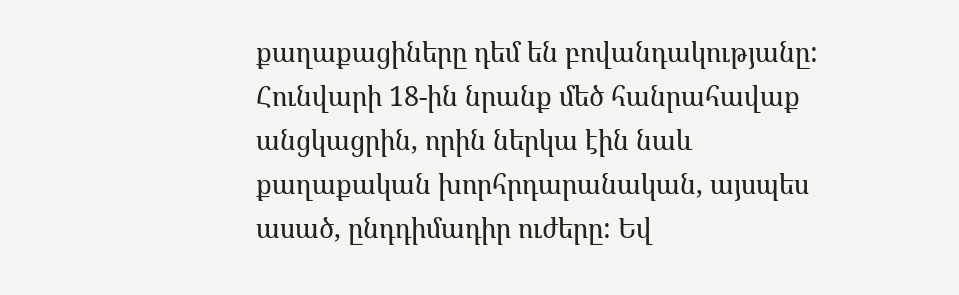քաղաքացիները դեմ են բովանդակությանը: Հունվարի 18-ին նրանք մեծ հանրահավաք անցկացրին, որին ներկա էին նաև քաղաքական խորհրդարանական, այսպես ասած, ընդդիմադիր ուժերը: Եվ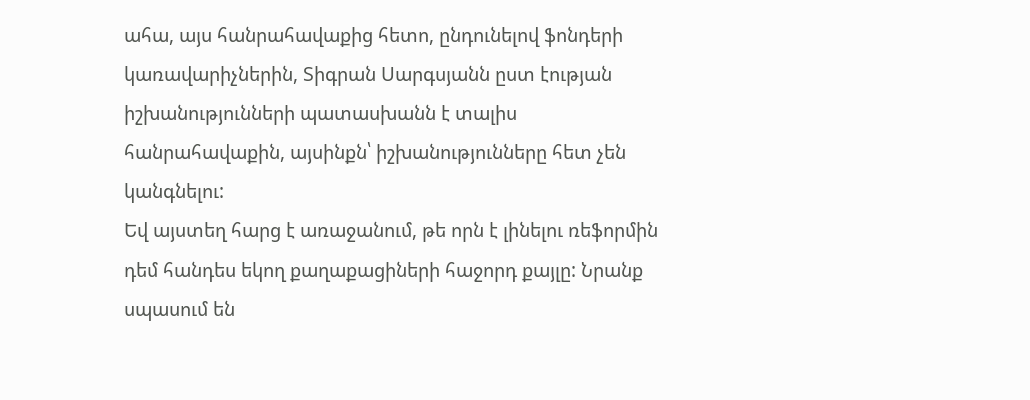ահա, այս հանրահավաքից հետո, ընդունելով ֆոնդերի կառավարիչներին, Տիգրան Սարգսյանն ըստ էության իշխանությունների պատասխանն է տալիս հանրահավաքին, այսինքն՝ իշխանությունները հետ չեն կանգնելու:
Եվ այստեղ հարց է առաջանում, թե որն է լինելու ռեֆորմին դեմ հանդես եկող քաղաքացիների հաջորդ քայլը: Նրանք սպասում են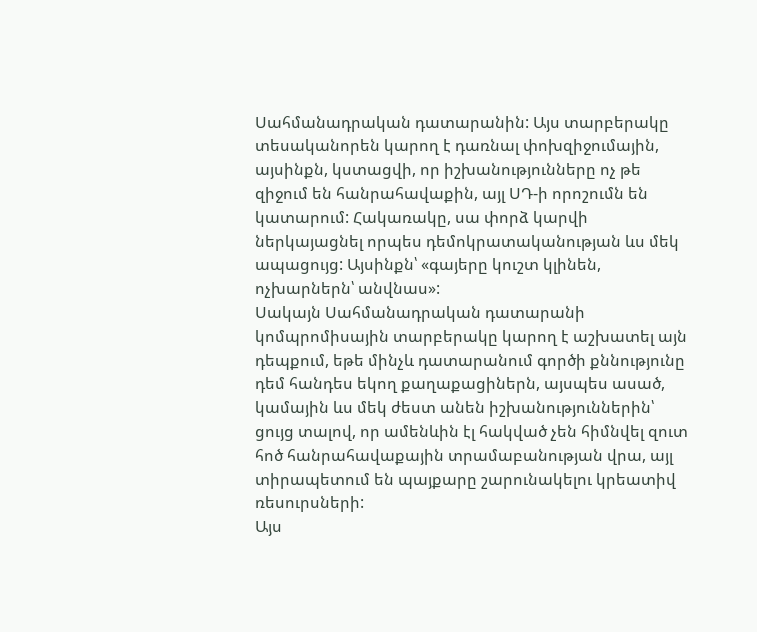Սահմանադրական դատարանին: Այս տարբերակը տեսականորեն կարող է դառնալ փոխզիջումային, այսինքն, կստացվի, որ իշխանությունները ոչ թե զիջում են հանրահավաքին, այլ ՍԴ-ի որոշումն են կատարում: Հակառակը, սա փորձ կարվի ներկայացնել որպես դեմոկրատականության ևս մեկ ապացույց: Այսինքն՝ «գայերը կուշտ կլինեն, ոչխարներն՝ անվնաս»:
Սակայն Սահմանադրական դատարանի կոմպրոմիսային տարբերակը կարող է աշխատել այն դեպքում, եթե մինչև դատարանում գործի քննությունը դեմ հանդես եկող քաղաքացիներն, այսպես ասած, կամային ևս մեկ ժեստ անեն իշխանություններին՝ ցույց տալով, որ ամենևին էլ հակված չեն հիմնվել զուտ հոծ հանրահավաքային տրամաբանության վրա, այլ տիրապետում են պայքարը շարունակելու կրեատիվ ռեսուրսների:
Այս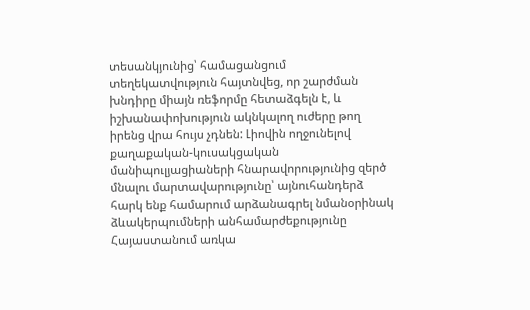տեսանկյունից՝ համացանցում տեղեկատվություն հայտնվեց, որ շարժման խնդիրը միայն ռեֆորմը հետաձգելն է, և իշխանափոխություն ակնկալող ուժերը թող իրենց վրա հույս չդնեն: Լիովին ողջունելով քաղաքական-կուսակցական մանիպուլյացիաների հնարավորությունից զերծ մնալու մարտավարությունը՝ այնուհանդերձ հարկ ենք համարում արձանագրել նմանօրինակ ձևակերպումների անհամարժեքությունը Հայաստանում առկա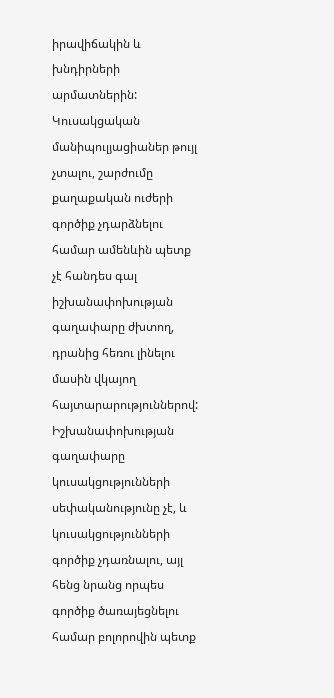իրավիճակին և խնդիրների արմատներին: Կուսակցական մանիպուլյացիաներ թույլ չտալու, շարժումը քաղաքական ուժերի գործիք չդարձնելու համար ամենևին պետք չէ հանդես գալ իշխանափոխության գաղափարը ժխտող, դրանից հեռու լինելու մասին վկայող հայտարարություններով:
Իշխանափոխության գաղափարը կուսակցությունների սեփականությունը չէ, և կուսակցությունների գործիք չդառնալու, այլ հենց նրանց որպես գործիք ծառայեցնելու համար բոլորովին պետք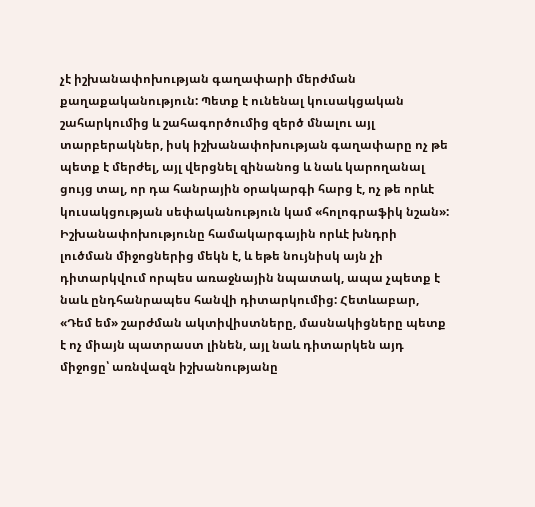չէ իշխանափոխության գաղափարի մերժման քաղաքականություն: Պետք է ունենալ կուսակցական շահարկումից և շահագործումից զերծ մնալու այլ տարբերակներ, իսկ իշխանափոխության գաղափարը ոչ թե պետք է մերժել, այլ վերցնել զինանոց և նաև կարողանալ ցույց տալ, որ դա հանրային օրակարգի հարց է, ոչ թե որևէ կուսակցության սեփականություն կամ «հոլոգրաֆիկ նշան»:
Իշխանափոխությունը համակարգային որևէ խնդրի լուծման միջոցներից մեկն է, և եթե նույնիսկ այն չի դիտարկվում որպես առաջնային նպատակ, ապա չպետք է նաև ընդհանրապես հանվի դիտարկումից: Հետևաբար, «Դեմ եմ» շարժման ակտիվիստները, մասնակիցները պետք է ոչ միայն պատրաստ լինեն, այլ նաև դիտարկեն այդ միջոցը՝ առնվազն իշխանությանը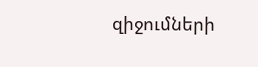զիջումների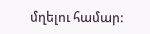մղելու համար: